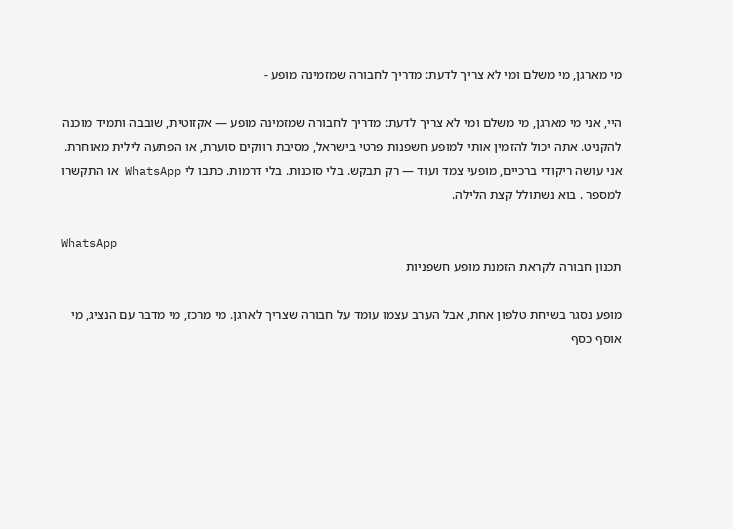מי מארגן, מי משלם ומי לא צריך לדעת: מדריך לחבורה שמזמינה מופע -

היי, אני מי מארגן, מי משלם ומי לא צריך לדעת: מדריך לחבורה שמזמינה מופע — אקזוטית, שובבה ותמיד מוכנה להקניט. אתה יכול להזמין אותי למופע חשפנות פרטי בישראל, מסיבת רווקים סוערת, או הפתעה לילית מאוחרת. אני עושה ריקודי ברכיים, מופעי צמד ועוד — רק תבקש. בלי סוכנות. בלי דרמות. כתבו לי WhatsApp או התקשרו למספר . בוא נשתולל קצת הלילה.

WhatsApp
תכנון חבורה לקראת הזמנת מופע חשפניות

מופע נסגר בשיחת טלפון אחת, אבל הערב עצמו עומד על חבורה שצריך לארגן. מי מרכז, מי מדבר עם הנציג, מי אוסף כסף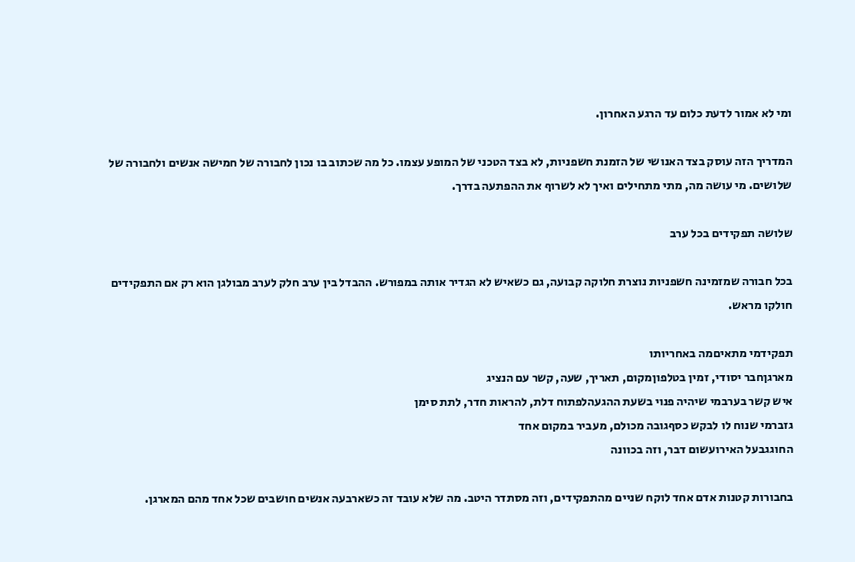ומי לא אמור לדעת כלום עד הרגע האחרון.

המדריך הזה עוסק בצד האנושי של הזמנת חשפניות, לא בצד הטכני של המופע עצמו. כל מה שכתוב בו נכון לחבורה של חמישה אנשים ולחבורה של שלושים. מי עושה מה, מתי מתחילים ואיך לא לשרוף את ההפתעה בדרך.

שלושה תפקידים בכל ערב

בכל חבורה שמזמינה חשפניות נוצרת חלוקה קבועה, גם כשאיש לא הגדיר אותה במפורש. ההבדל בין ערב חלק לערב מבולגן הוא רק אם התפקידים חולקו מראש.

תפקידמי מתאיםמה באחריותו
מארגןחבר יסודי, זמין בטלפוןמקום, תאריך, שעה, קשר עם הנציג
איש קשר בערבמי שיהיה פנוי בשעת ההגעהלפתוח דלת, להראות חדר, לתת סימן
גזברמי שנוח לו לבקש כסףגובה מכולם, מעביר במקום אחד
החוגגבעל האירועשום דבר, וזה בכוונה

בחבורות קטנות אדם אחד לוקח שניים מהתפקידים, וזה מסתדר היטב. מה שלא עובד זה כשארבעה אנשים חושבים שכל אחד מהם המארגן.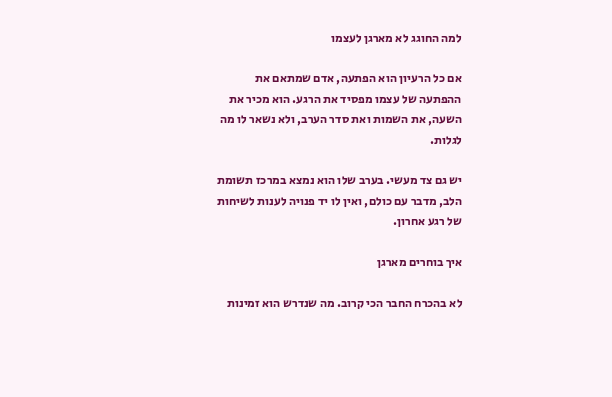למה החוגג לא מארגן לעצמו

אם כל הרעיון הוא הפתעה, אדם שמתאם את ההפתעה של עצמו מפסיד את הרגע. הוא מכיר את השעה, את השמות ואת סדר הערב, ולא נשאר לו מה לגלות.

יש גם צד מעשי. בערב שלו הוא נמצא במרכז תשומת הלב, מדבר עם כולם, ואין לו יד פנויה לענות לשיחות של רגע אחרון.

איך בוחרים מארגן

לא בהכרח החבר הכי קרוב. מה שנדרש הוא זמינות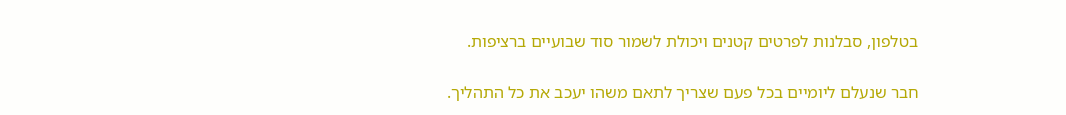בטלפון, סבלנות לפרטים קטנים ויכולת לשמור סוד שבועיים ברציפות.

חבר שנעלם ליומיים בכל פעם שצריך לתאם משהו יעכב את כל התהליך.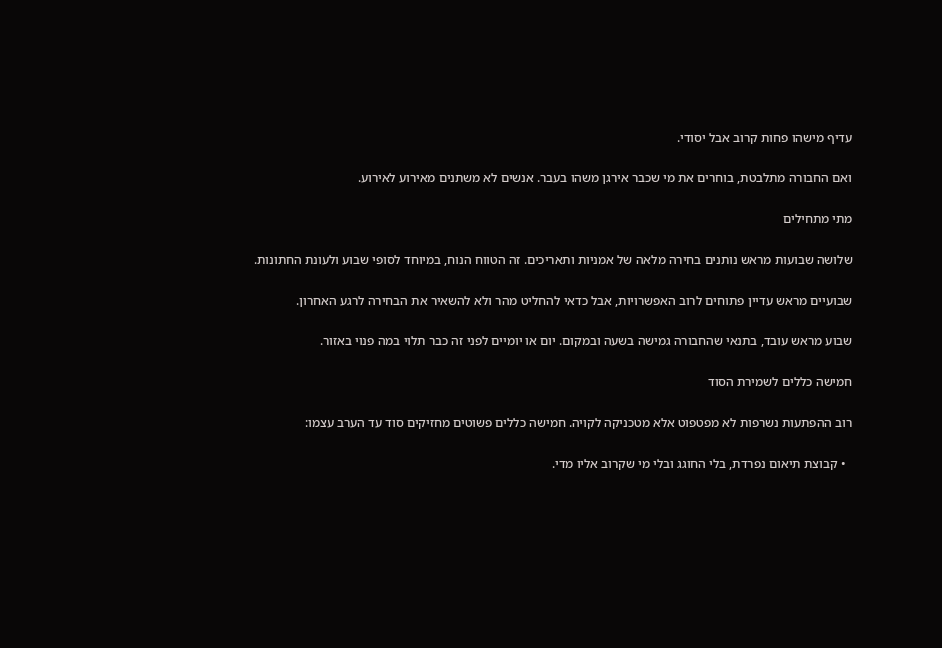עדיף מישהו פחות קרוב אבל יסודי.

ואם החבורה מתלבטת, בוחרים את מי שכבר אירגן משהו בעבר. אנשים לא משתנים מאירוע לאירוע.

מתי מתחילים

שלושה שבועות מראש נותנים בחירה מלאה של אמניות ותאריכים. זה הטווח הנוח, במיוחד לסופי שבוע ולעונת החתונות.

שבועיים מראש עדיין פתוחים לרוב האפשרויות, אבל כדאי להחליט מהר ולא להשאיר את הבחירה לרגע האחרון.

שבוע מראש עובד, בתנאי שהחבורה גמישה בשעה ובמקום. יום או יומיים לפני זה כבר תלוי במה פנוי באזור.

חמישה כללים לשמירת הסוד

רוב ההפתעות נשרפות לא מפטפוט אלא מטכניקה לקויה. חמישה כללים פשוטים מחזיקים סוד עד הערב עצמו:

  • קבוצת תיאום נפרדת, בלי החוגג ובלי מי שקרוב אליו מדי.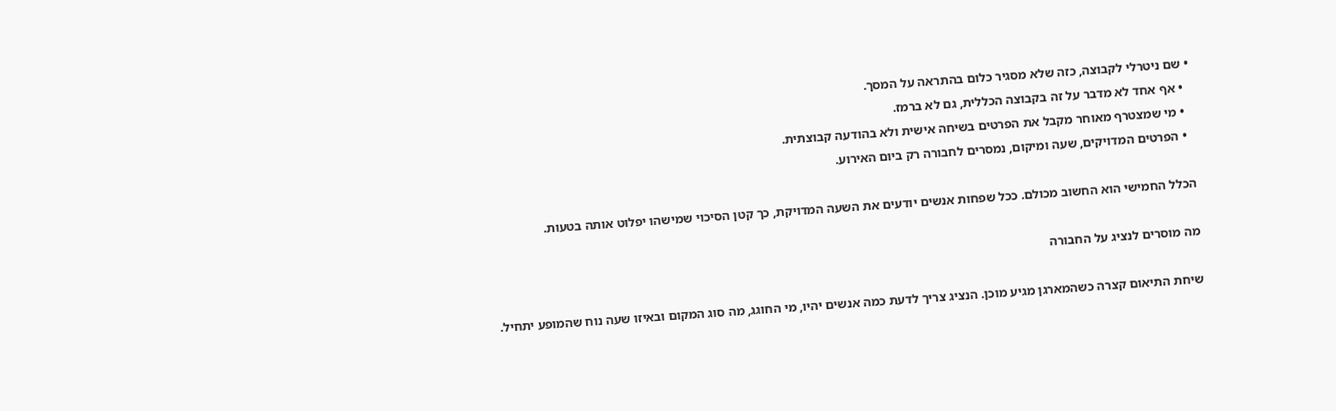• שם ניטרלי לקבוצה, כזה שלא מסגיר כלום בהתראה על המסך.
  • אף אחד לא מדבר על זה בקבוצה הכללית, גם לא ברמז.
  • מי שמצטרף מאוחר מקבל את הפרטים בשיחה אישית ולא בהודעה קבוצתית.
  • הפרטים המדויקים, שעה ומיקום, נמסרים לחבורה רק ביום האירוע.

הכלל החמישי הוא החשוב מכולם. ככל שפחות אנשים יודעים את השעה המדויקת, כך קטן הסיכוי שמישהו יפלוט אותה בטעות.

מה מוסרים לנציג על החבורה

שיחת התיאום קצרה כשהמארגן מגיע מוכן. הנציג צריך לדעת כמה אנשים יהיו, מי החוגג, מה סוג המקום ובאיזו שעה נוח שהמופע יתחיל.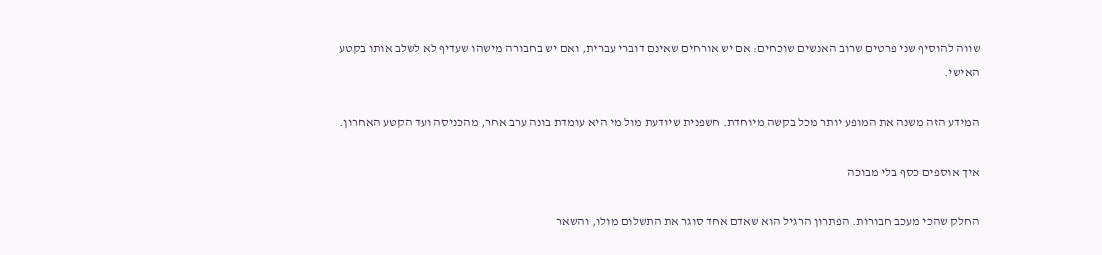שווה להוסיף שני פרטים שרוב האנשים שוכחים: אם יש אורחים שאינם דוברי עברית, ואם יש בחבורה מישהו שעדיף לא לשלב אותו בקטע האישי.

המידע הזה משנה את המופע יותר מכל בקשה מיוחדת. חשפנית שיודעת מול מי היא עומדת בונה ערב אחר, מהכניסה ועד הקטע האחרון.

איך אוספים כסף בלי מבוכה

החלק שהכי מעכב חבורות. הפתרון הרגיל הוא שאדם אחד סוגר את התשלום מולו, והשאר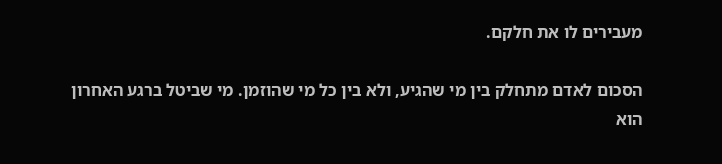מעבירים לו את חלקם.

הסכום לאדם מתחלק בין מי שהגיע, ולא בין כל מי שהוזמן. מי שביטל ברגע האחרון הוא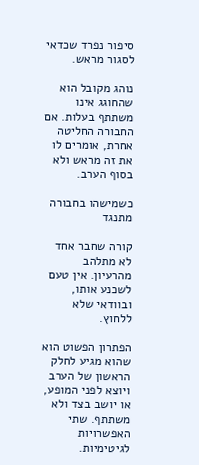סיפור נפרד שכדאי לסגור מראש.

נוהג מקובל הוא שהחוגג אינו משתתף בעלות. אם החבורה החליטה אחרת, אומרים לו את זה מראש ולא בסוף הערב.

כשמישהו בחבורה מתנגד

קורה שחבר אחד לא מתלהב מהרעיון. אין טעם לשכנע אותו, ובוודאי שלא ללחוץ.

הפתרון הפשוט הוא שהוא מגיע לחלק הראשון של הערב ויוצא לפני המופע, או יושב בצד ולא משתתף. שתי האפשרויות לגיטימיות.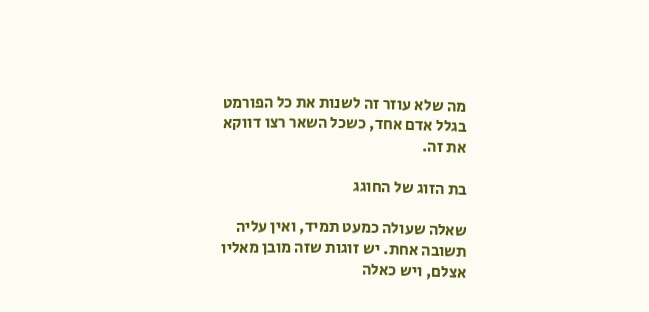מה שלא עוזר זה לשנות את כל הפורמט בגלל אדם אחד, כשכל השאר רצו דווקא את זה.

בת הזוג של החוגג

שאלה שעולה כמעט תמיד, ואין עליה תשובה אחת. יש זוגות שזה מובן מאליו אצלם, ויש כאלה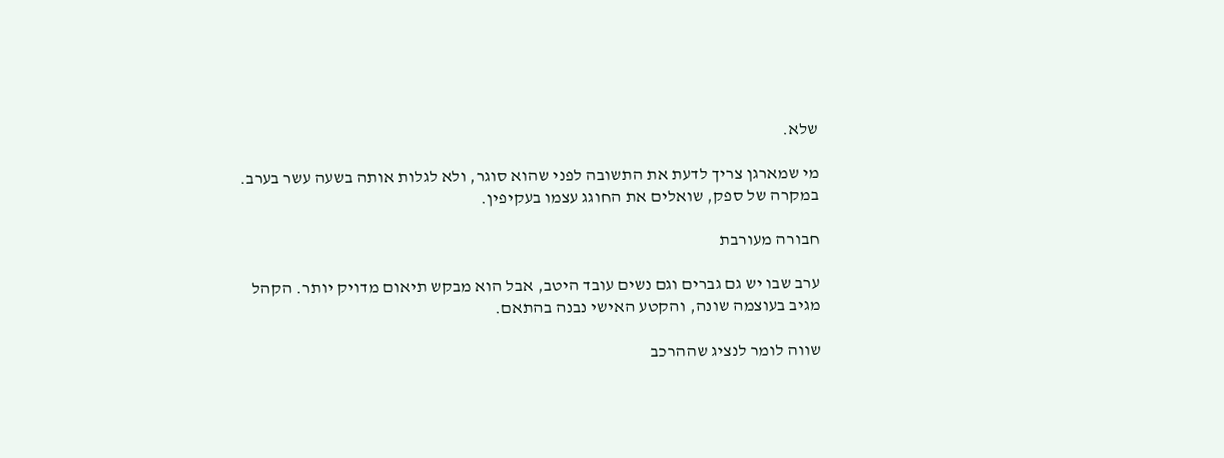שלא.

מי שמארגן צריך לדעת את התשובה לפני שהוא סוגר, ולא לגלות אותה בשעה עשר בערב. במקרה של ספק, שואלים את החוגג עצמו בעקיפין.

חבורה מעורבת

ערב שבו יש גם גברים וגם נשים עובד היטב, אבל הוא מבקש תיאום מדויק יותר. הקהל מגיב בעוצמה שונה, והקטע האישי נבנה בהתאם.

שווה לומר לנציג שההרכב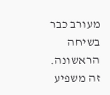מעורב כבר בשיחה הראשונה. זה משפיע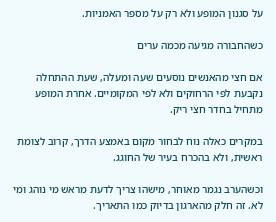על סגנון המופע ולא רק על מספר האמניות.

כשהחבורה מגיעה מכמה ערים

אם חצי מהאנשים נוסעים שעה ומעלה, שעת ההתחלה נקבעת לפי הרחוקים ולא לפי המקומיים. אחרת המופע מתחיל בחדר חצי ריק.

במקרים כאלה נוח לבחור מקום באמצע הדרך, קרוב לצומת ראשית, ולא בהכרח בעיר של החוגג.

וכשהערב נגמר מאוחר, מישהו צריך לדעת מראש מי נוהג ומי לא. זה חלק מהארגון בדיוק כמו התאריך.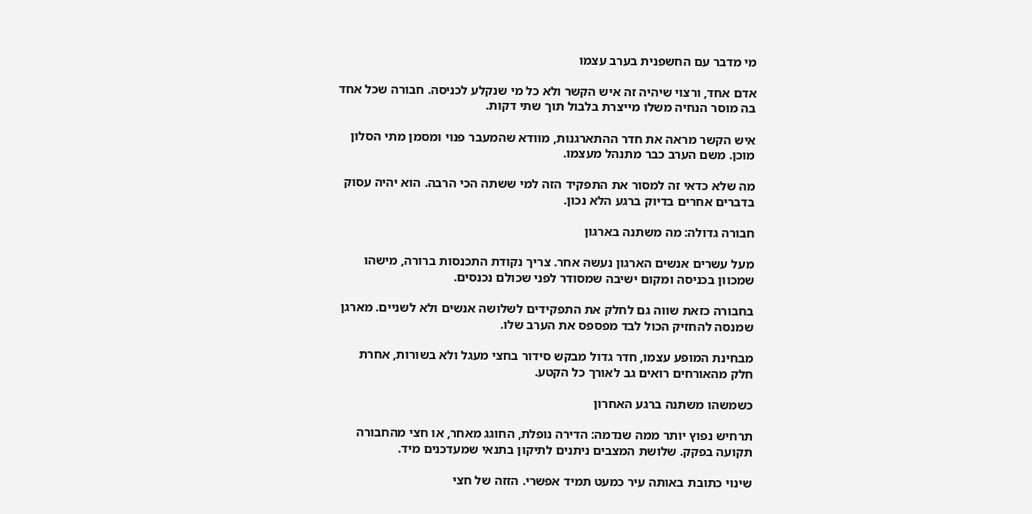מי מדבר עם החשפנית בערב עצמו

אדם אחד, ורצוי שיהיה זה איש הקשר ולא כל מי שנקלע לכניסה. חבורה שכל אחד בה מוסר הנחיה משלו מייצרת בלבול תוך שתי דקות.

איש הקשר מראה את חדר ההתארגנות, מוודא שהמעבר פנוי ומסמן מתי הסלון מוכן. משם הערב כבר מתנהל מעצמו.

מה שלא כדאי זה למסור את התפקיד הזה למי ששתה הכי הרבה. הוא יהיה עסוק בדברים אחרים בדיוק ברגע הלא נכון.

חבורה גדולה: מה משתנה בארגון

מעל עשרים אנשים הארגון נעשה אחר. צריך נקודת התכנסות ברורה, מישהו שמכוון בכניסה ומקום ישיבה שמסודר לפני שכולם נכנסים.

בחבורה כזאת שווה גם לחלק את התפקידים לשלושה אנשים ולא לשניים. מארגן שמנסה להחזיק הכול לבד מפספס את הערב שלו.

מבחינת המופע עצמו, חדר גדול מבקש סידור בחצי מעגל ולא בשורות, אחרת חלק מהאורחים רואים גב לאורך כל הקטע.

כשמשהו משתנה ברגע האחרון

תרחיש נפוץ יותר ממה שנדמה: הדירה נופלת, החוגג מאחר, או חצי מהחבורה תקועה בפקק. שלושת המצבים ניתנים לתיקון בתנאי שמעדכנים מיד.

שינוי כתובת באותה עיר כמעט תמיד אפשרי. הזזה של חצי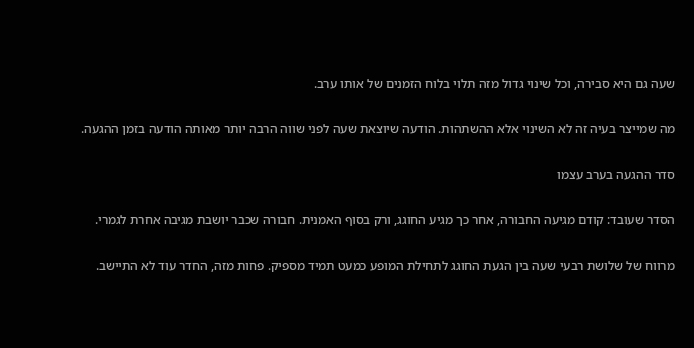שעה גם היא סבירה, וכל שינוי גדול מזה תלוי בלוח הזמנים של אותו ערב.

מה שמייצר בעיה זה לא השינוי אלא ההשתהות. הודעה שיוצאת שעה לפני שווה הרבה יותר מאותה הודעה בזמן ההגעה.

סדר ההגעה בערב עצמו

הסדר שעובד: קודם מגיעה החבורה, אחר כך מגיע החוגג, ורק בסוף האמנית. חבורה שכבר יושבת מגיבה אחרת לגמרי.

מרווח של שלושת רבעי שעה בין הגעת החוגג לתחילת המופע כמעט תמיד מספיק. פחות מזה, החדר עוד לא התיישב.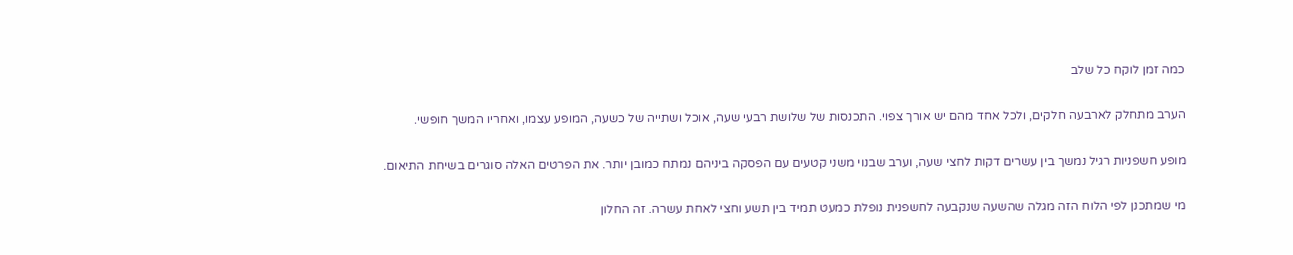כמה זמן לוקח כל שלב

הערב מתחלק לארבעה חלקים, ולכל אחד מהם יש אורך צפוי. התכנסות של שלושת רבעי שעה, אוכל ושתייה של כשעה, המופע עצמו, ואחריו המשך חופשי.

מופע חשפניות רגיל נמשך בין עשרים דקות לחצי שעה, וערב שבנוי משני קטעים עם הפסקה ביניהם נמתח כמובן יותר. את הפרטים האלה סוגרים בשיחת התיאום.

מי שמתכנן לפי הלוח הזה מגלה שהשעה שנקבעה לחשפנית נופלת כמעט תמיד בין תשע וחצי לאחת עשרה. זה החלון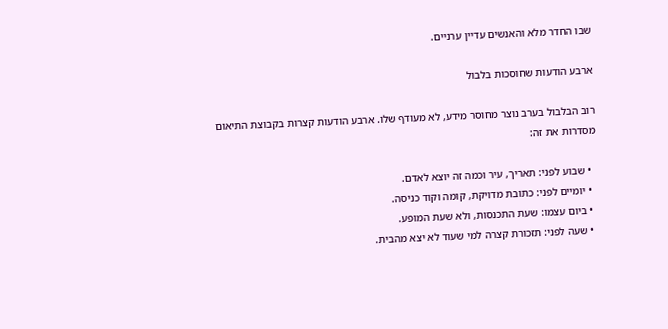שבו החדר מלא והאנשים עדיין ערניים.

ארבע הודעות שחוסכות בלבול

רוב הבלבול בערב נוצר מחוסר מידע, לא מעודף שלו. ארבע הודעות קצרות בקבוצת התיאום מסדרות את זה:

  • שבוע לפני: תאריך, עיר וכמה זה יוצא לאדם.
  • יומיים לפני: כתובת מדויקת, קומה וקוד כניסה.
  • ביום עצמו: שעת התכנסות, ולא שעת המופע.
  • שעה לפני: תזכורת קצרה למי שעוד לא יצא מהבית.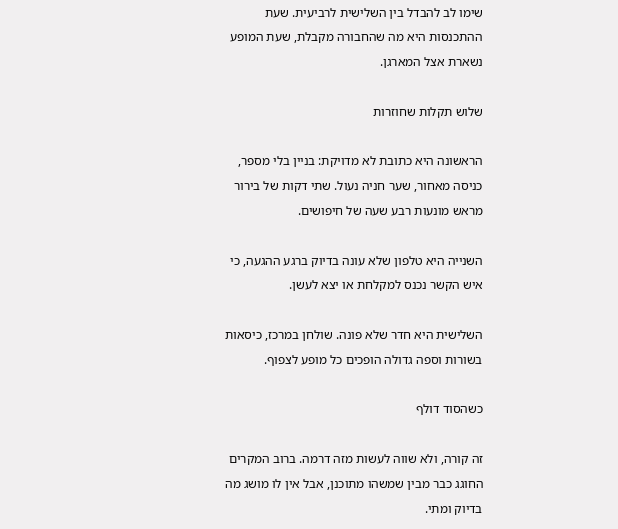שימו לב להבדל בין השלישית לרביעית. שעת ההתכנסות היא מה שהחבורה מקבלת, שעת המופע נשארת אצל המארגן.

שלוש תקלות שחוזרות

הראשונה היא כתובת לא מדויקת: בניין בלי מספר, כניסה מאחור, שער חניה נעול. שתי דקות של בירור מראש מונעות רבע שעה של חיפושים.

השנייה היא טלפון שלא עונה בדיוק ברגע ההגעה, כי איש הקשר נכנס למקלחת או יצא לעשן.

השלישית היא חדר שלא פונה. שולחן במרכז, כיסאות בשורות וספה גדולה הופכים כל מופע לצפוף.

כשהסוד דולף

זה קורה, ולא שווה לעשות מזה דרמה. ברוב המקרים החוגג כבר מבין שמשהו מתוכנן, אבל אין לו מושג מה בדיוק ומתי.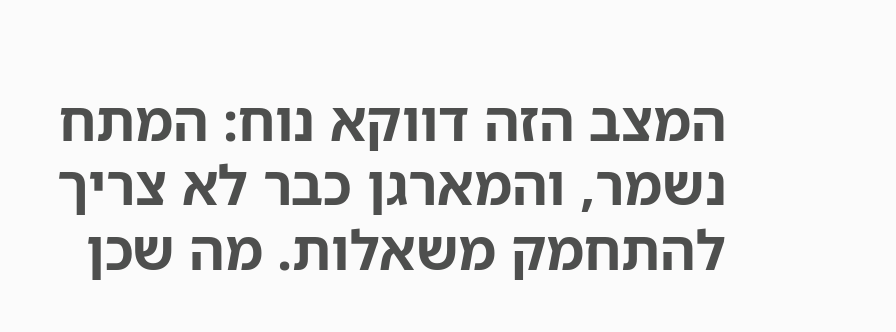המצב הזה דווקא נוח: המתח נשמר, והמארגן כבר לא צריך להתחמק משאלות. מה שכן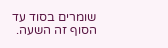שומרים בסוד עד הסוף זה השעה.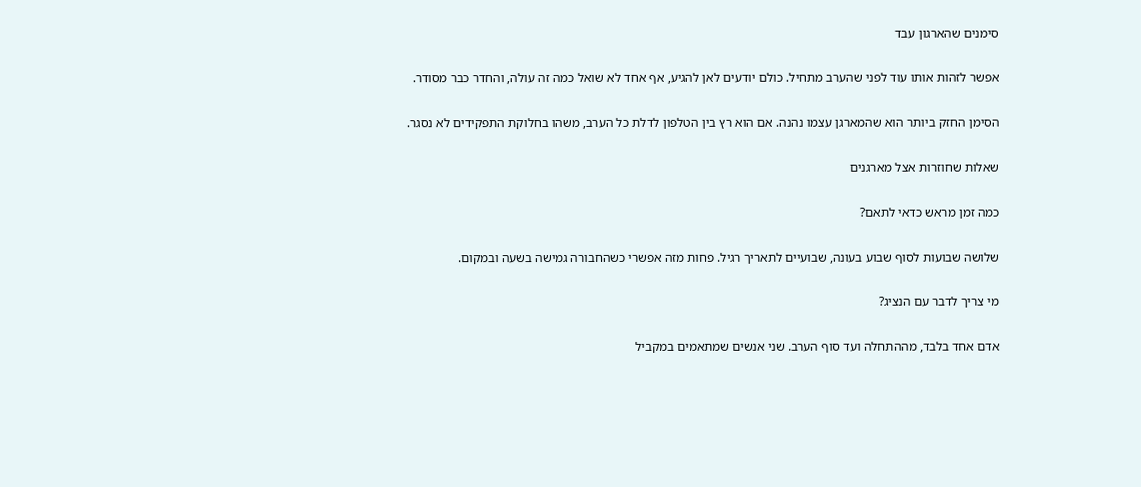סימנים שהארגון עבד

אפשר לזהות אותו עוד לפני שהערב מתחיל. כולם יודעים לאן להגיע, אף אחד לא שואל כמה זה עולה, והחדר כבר מסודר.

הסימן החזק ביותר הוא שהמארגן עצמו נהנה. אם הוא רץ בין הטלפון לדלת כל הערב, משהו בחלוקת התפקידים לא נסגר.

שאלות שחוזרות אצל מארגנים

כמה זמן מראש כדאי לתאם?

שלושה שבועות לסוף שבוע בעונה, שבועיים לתאריך רגיל. פחות מזה אפשרי כשהחבורה גמישה בשעה ובמקום.

מי צריך לדבר עם הנציג?

אדם אחד בלבד, מההתחלה ועד סוף הערב. שני אנשים שמתאמים במקביל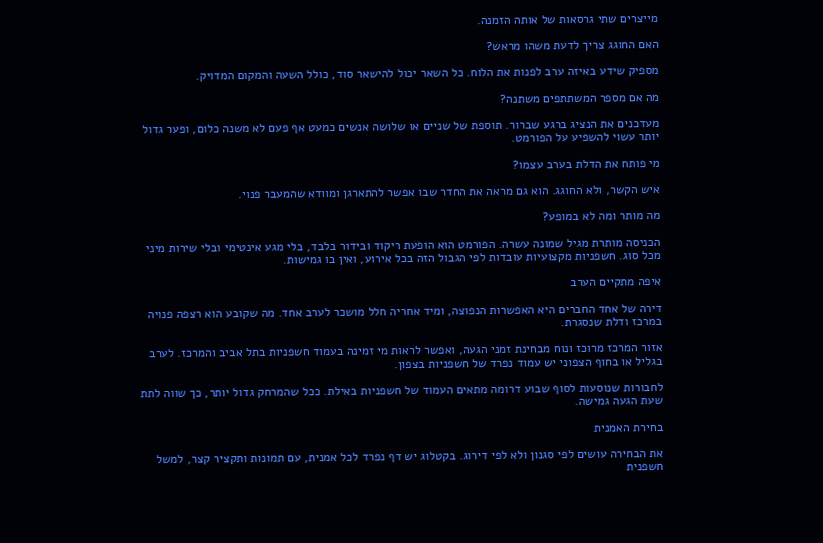מייצרים שתי גרסאות של אותה הזמנה.

האם החוגג צריך לדעת משהו מראש?

מספיק שידע באיזה ערב לפנות את הלוח. כל השאר יכול להישאר סוד, כולל השעה והמקום המדויק.

מה אם מספר המשתתפים משתנה?

מעדכנים את הנציג ברגע שברור. תוספת של שניים או שלושה אנשים כמעט אף פעם לא משנה כלום, ופער גדול יותר עשוי להשפיע על הפורמט.

מי פותח את הדלת בערב עצמו?

איש הקשר, ולא החוגג. הוא גם מראה את החדר שבו אפשר להתארגן ומוודא שהמעבר פנוי.

מה מותר ומה לא במופע?

הכניסה מותרת מגיל שמונה עשרה. הפורמט הוא הופעת ריקוד ובידור בלבד, בלי מגע אינטימי ובלי שירות מיני מכל סוג. חשפניות מקצועיות עובדות לפי הגבול הזה בכל אירוע, ואין בו גמישות.

איפה מתקיים הערב

דירה של אחד החברים היא האפשרות הנפוצה, ומיד אחריה חלל מושכר לערב אחד. מה שקובע הוא רצפה פנויה במרכז ודלת שנסגרת.

אזור המרכז מרוכז ונוח מבחינת זמני הגעה, ואפשר לראות מי זמינה בעמוד חשפניות בתל אביב והמרכז. לערב בגליל או בחוף הצפוני יש עמוד נפרד של חשפניות בצפון.

לחבורות שנוסעות לסוף שבוע דרומה מתאים העמוד של חשפניות באילת. ככל שהמרחק גדול יותר, כך שווה לתת שעת הגעה גמישה.

בחירת האמנית

את הבחירה עושים לפי סגנון ולא לפי דירוג. בקטלוג יש דף נפרד לכל אמנית, עם תמונות ותקציר קצר, למשל חשפנית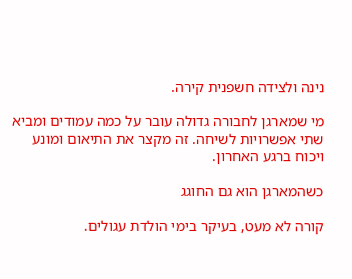נינה ולצידה חשפנית קירה.

מי שמארגן לחבורה גדולה עובר על כמה עמודים ומביא שתי אפשרויות לשיחה. זה מקצר את התיאום ומונע ויכוח ברגע האחרון.

כשהמארגן הוא גם החוגג

קורה לא מעט, בעיקר בימי הולדת עגולים.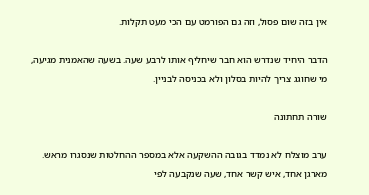אין בזה שום פסול, וזה גם הפורמט עם הכי מעט תקלות.

הדבר היחיד שנדרש הוא חבר שיחליף אותו לרבע שעה. בשעה שהאמנית מגיעה, מי שחוגג צריך להיות בסלון ולא בכניסה לבניין.

שורה תחתונה

ערב מוצלח לא נמדד בגובה ההשקעה אלא במספר ההחלטות שנסגרו מראש. מארגן אחד, איש קשר אחד, שעה שנקבעה לפי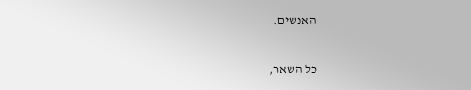האנשים.

כל השאר,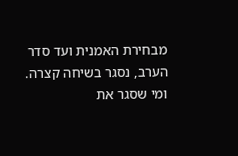מבחירת האמנית ועד סדר הערב, נסגר בשיחה קצרה. ומי שסגר את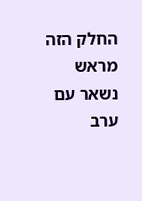החלק הזה מראש נשאר עם ערב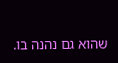שהוא גם נהנה בו.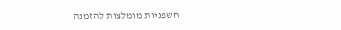חשפניות מומלצות להזמנה